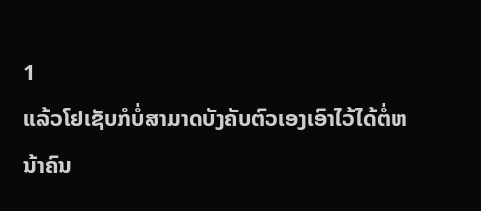1
ແລ້ວໂຢເຊັບກໍບໍ່ສາມາດບັງຄັບຕົວເອງເອົາໄວ້ໄດ້ຕໍ່ຫນ້າຄົນ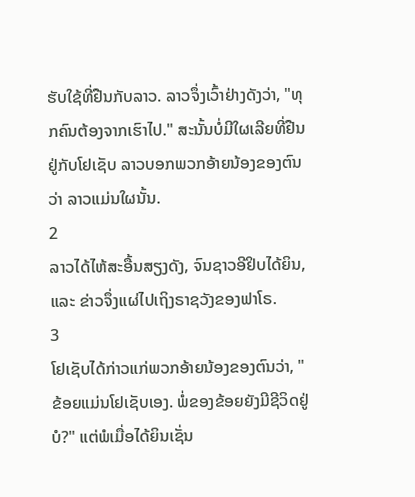ຮັບໃຊ້ທີ່ຢືນກັບລາວ. ລາວຈຶ່ງເວົ້າຢ່າງດັງວ່າ, "ທຸກຄົນຕ້ອງຈາກເຮົາໄປ." ສະນັ້ນບໍ່ມີໃຜເລີຍທີ່ຢືນຢູ່ກັບໂຢເຊັບ ລາວບອກພວກອ້າຍນ້ອງຂອງຕົນວ່າ ລາວແມ່ນໃຜນັ້ນ.
2
ລາວໄດ້ໄຫ້ສະອື້ນສຽງດັງ, ຈົນຊາວອີຢິບໄດ້ຍິນ, ແລະ ຂ່າວຈຶ່ງແຜ່ໄປເຖິງຣາຊວັງຂອງຟາໂຣ.
3
ໂຢເຊັບໄດ້ກ່າວແກ່ພວກອ້າຍນ້ອງຂອງຕົນວ່າ, "ຂ້ອຍແມ່ນໂຢເຊັບເອງ. ພໍ່ຂອງຂ້ອຍຍັງມີຊີວິດຢູ່ບໍ?" ແຕ່ພໍເມື່ອໄດ້ຍິນເຊັ່ນ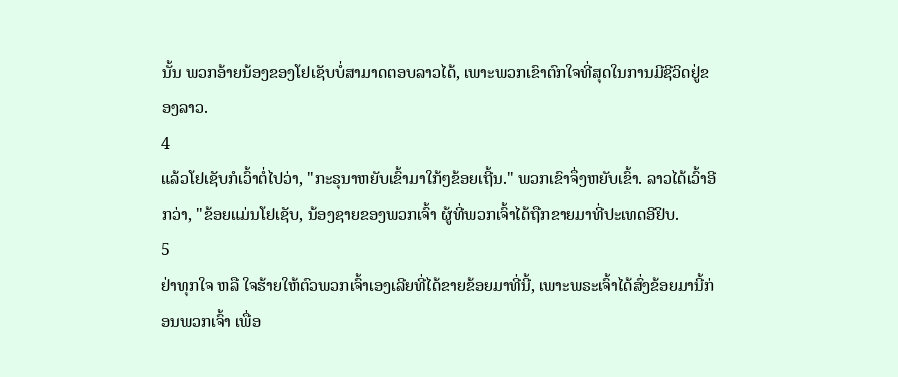ນັ້ນ ພວກອ້າຍນ້ອງຂອງໂຢເຊັບບໍ່ສາມາດຕອບລາວໄດ້, ເພາະພວກເຂົາຕົກໃຈທີ່ສຸດໃນການມີຊີວິດຢູ່ຂອງລາວ.
4
ແລ້ວໂຢເຊັບກໍເວົ້າຕໍ່ໄປວ່າ, "ກະຣຸນາຫຍັບເຂົ້າມາໃກ້ໆຂ້ອຍເຖີ້ນ." ພວກເຂົາຈຶ່ງຫຍັບເຂົ້າ. ລາວໄດ້ເວົ້າອີກວ່າ, "ຂ້ອຍແມ່ນໂຢເຊັບ, ນ້ອງຊາຍຂອງພວກເຈົ້າ ຜູ້ທີ່ພວກເຈົ້າໄດ້ຖືກຂາຍມາທີ່ປະເທດອີຢິບ.
5
ຢ່າທຸກໃຈ ຫລື ໃຈຮ້າຍໃຫ້ຕົວພວກເຈົ້າເອງເລີຍທີ່ໄດ້ຂາຍຂ້ອຍມາທີ່ນີ້, ເພາະພຣະເຈົ້າໄດ້ສົ່ງຂ້ອຍມານີ້ກ່ອນພວກເຈົ້າ ເພື່ອ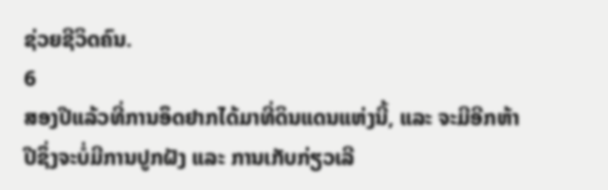ຊ່ວຍຊີວິດຄົນ.
6
ສອງປີແລ້ວທີ່ການອຶດຢາກໄດ້ມາທີ່ດິນແດນແຫ່ງນີ້, ແລະ ຈະມີອີກຫ້າປີຊຶ່ງຈະບໍ່ມີການປູກຝັງ ແລະ ການເກັບກ່ຽວເລີ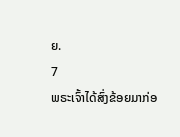ຍ.
7
ພຣະເຈົ້າໄດ້ສົ່ງຂ້ອຍມາກ່ອ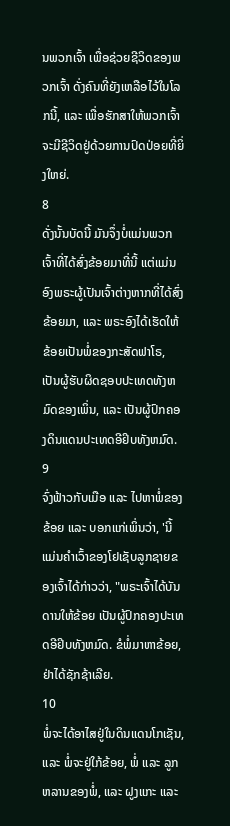ນພວກເຈົ້າ ເພື່ອຊ່ວຍຊີວິດຂອງພວກເຈົ້າ ດັ່ງຄົນທີ່ຍັງເຫລືອໄວ້ໃນໂລກນີ້, ແລະ ເພື່ອຮັກສາໃຫ້ພວກເຈົ້າຈະມີຊີວິດຢູ່ດ້ວຍການປົດປ່ອຍທີ່ຍິ່ງໃຫຍ່.
8
ດັ່ງນັ້ນບັດນີ້ ມັນຈຶ່ງບໍ່ແມ່ນພວກເຈົ້າທີ່ໄດ້ສົ່ງຂ້ອຍມາທີ່ນີ້ ແຕ່ແມ່ນອົງພຣະຜູ້ເປັນເຈົ້າຕ່າງຫາກທີ່ໄດ້ສົ່ງຂ້ອຍມາ, ແລະ ພຣະອົງໄດ້ເຮັດໃຫ້ຂ້ອຍເປັນພໍ່ຂອງກະສັດຟາໂຣ, ເປັນຜູ້ຮັບຜິດຊອບປະເທດທັງຫມົດຂອງເພິ່ນ, ແລະ ເປັນຜູ້ປົກຄອງດິນແດນປະເທດອີຢິບທັງຫມົດ.
9
ຈົ່ງຟ້າວກັບເມືອ ແລະ ໄປຫາພໍ່ຂອງຂ້ອຍ ແລະ ບອກແກ່ເພິ່ນວ່າ, 'ນີ້ແມ່ນຄຳເວົ້າຂອງໂຢເຊັບລູກຊາຍຂອງເຈົ້າໄດ້ກ່າວວ່າ, "ພຣະເຈົ້າໄດ້ບັນດານໃຫ້ຂ້ອຍ ເປັນຜູ້ປົກຄອງປະເທດອີຢິບທັງຫມົດ. ຂໍພໍ່ມາຫາຂ້ອຍ, ຢ່າໄດ້ຊັກຊ້າເລີຍ.
10
ພໍ່ຈະໄດ້ອາໄສຢູ່ໃນດິນແດນໂກເຊັນ, ແລະ ພໍ່ຈະຢູ່ໃກ້ຂ້ອຍ, ພໍ່ ແລະ ລູກຫລານຂອງພໍ່, ແລະ ຝູງແກະ ແລະ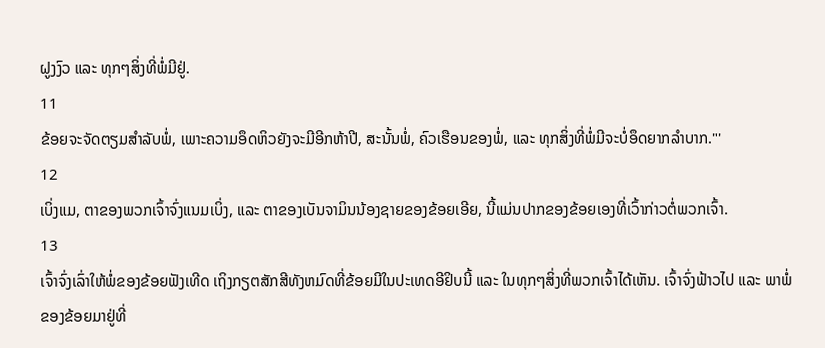ຝູງງົວ ແລະ ທຸກໆສິ່ງທີ່ພໍ່ມີຢູ່.
11
ຂ້ອຍຈະຈັດຕຽມສຳລັບພໍ່, ເພາະຄວາມອຶດຫິວຍັງຈະມີອີກຫ້າປີ, ສະນັ້ນພໍ່, ຄົວເຮືອນຂອງພໍ່, ແລະ ທຸກສິ່ງທີ່ພໍ່ມີຈະບໍ່ອຶດຍາກລຳບາກ."'
12
ເບິ່ງແມ, ຕາຂອງພວກເຈົ້າຈົ່ງແນມເບິ່ງ, ແລະ ຕາຂອງເບັນຈາມິນນ້ອງຊາຍຂອງຂ້ອຍເອີຍ, ນີ້ແມ່ນປາກຂອງຂ້ອຍເອງທີ່ເວົ້າກ່າວຕໍ່ພວກເຈົ້າ.
13
ເຈົ້າຈົ່ງເລົ່າໃຫ້ພໍ່ຂອງຂ້ອຍຟັງເທີດ ເຖິງກຽຕສັກສີທັງຫມົດທີ່ຂ້ອຍມີໃນປະເທດອີຢິບນີ້ ແລະ ໃນທຸກໆສິ່ງທີ່ພວກເຈົ້າໄດ້ເຫັນ. ເຈົ້າຈົ່ງຟ້າວໄປ ແລະ ພາພໍ່ຂອງຂ້ອຍມາຢູ່ທີ່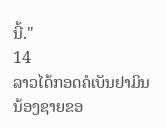ນີ້."
14
ລາວໄດ້ກອດຄໍເບັນຢາມິນນ້ອງຊາຍຂອ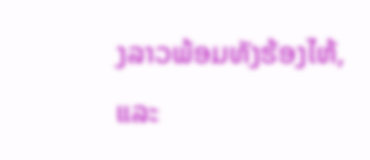ງລາວພ້ອມທັງຮ້ອງໄຫ້, ແລະ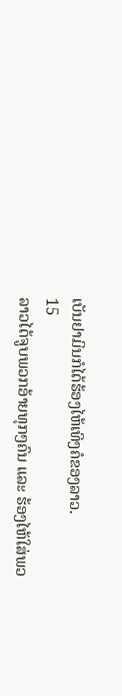ເບັນຢາມິນກໍໄດ້ຮ້ອງໄຫ້ເທິງຄໍຂອງລາວ.
15
ລາວໄດ້ຈູບພວກອ້າຍທຸກໆຄົນ ແລະ ຮ້ອງໄຫ້ໃສ່ພວ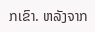ກເຂົາ. ຫລັງຈາກ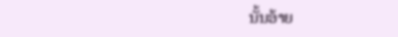ນັ້ນອ້າຍ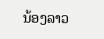ນ້ອງລາວ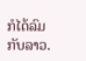ກໍໄດ້ລົມກັບລາວ.